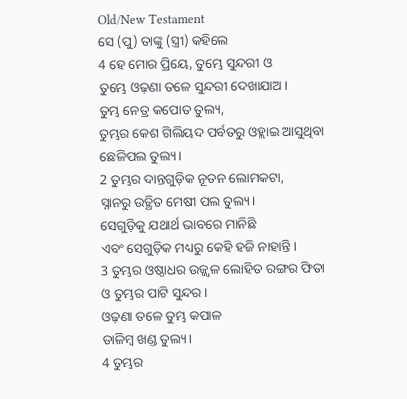Old/New Testament
ସେ (ପୁ) ତାଙ୍କୁ (ସ୍ତ୍ରୀ) କହିଲେ
4 ହେ ମୋର ପ୍ରିୟେ, ତୁମ୍ଭେ ସୁନ୍ଦରୀ ଓ
ତୁମ୍ଭେ ଓଢ଼ଣା ତଳେ ସୁନ୍ଦରୀ ଦେଖାଯାଅ।
ତୁମ୍ଭ ନେତ୍ର କପୋତ ତୁଲ୍ୟ,
ତୁମ୍ଭର କେଶ ଗିଲିୟଦ ପର୍ବତରୁ ଓହ୍ଲାଇ ଆସୁଥିବା ଛେଳିପଲ ତୁଲ୍ୟ।
2 ତୁମ୍ଭର ଦାନ୍ତଗୁଡ଼ିକ ନୂତନ ଲୋମକଟା,
ସ୍ନାନରୁ ଉତ୍ଥିତ ମେଷୀ ପଲ ତୁଲ୍ୟ।
ସେଗୁଡ଼ିକୁ ଯଥାର୍ଥ ଭାବରେ ମାନିଛି
ଏବଂ ସେଗୁଡ଼ିକ ମଧ୍ୟରୁ କେହି ହଜି ନାହାନ୍ତି।
3 ତୁମ୍ଭର ଓଷ୍ଠାଧର ଉଜ୍ଜ୍ୱଳ ଲୋହିତ ରଙ୍ଗର ଫିତା
ଓ ତୁମ୍ଭର ପାଟି ସୁନ୍ଦର।
ଓଢ଼ଣା ତଳେ ତୁମ୍ଭ କପାଳ
ଡାଳିମ୍ବ ଖଣ୍ଡ ତୁଲ୍ୟ।
4 ତୁମ୍ଭର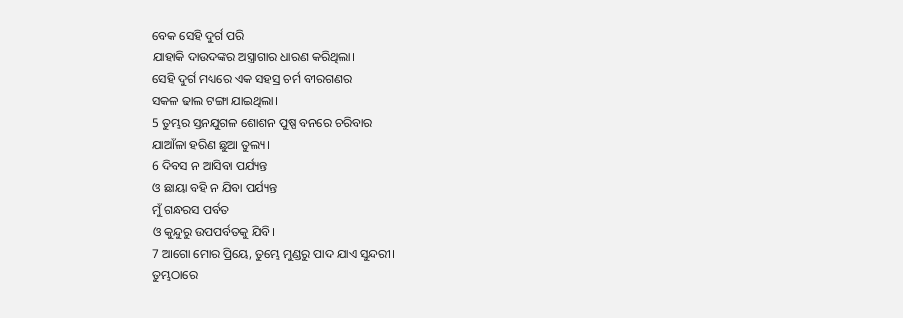ବେକ ସେହି ଦୁର୍ଗ ପରି
ଯାହାକି ଦାଉଦଙ୍କର ଅସ୍ତ୍ରାଗାର ଧାରଣ କରିଥିଲା।
ସେହି ଦୁର୍ଗ ମଧ୍ୟରେ ଏକ ସହସ୍ର ଚର୍ମ ବୀରଗଣର
ସକଳ ଢାଲ ଟଙ୍ଗା ଯାଇଥିଲା।
5 ତୁମ୍ଭର ସ୍ତନଯୁଗଳ ଶୋଶନ ପୁଷ୍ପ ବନରେ ଚରିବାର
ଯାଆଁଳା ହରିଣ ଛୁଆ ତୁଲ୍ୟ।
6 ଦିବସ ନ ଆସିବା ପର୍ଯ୍ୟନ୍ତ
ଓ ଛାୟା ବହି ନ ଯିବା ପର୍ଯ୍ୟନ୍ତ
ମୁଁ ଗନ୍ଧରସ ପର୍ବତ
ଓ କୁନ୍ଦୁରୁ ଉପପର୍ବତକୁ ଯିବି।
7 ଆଗୋ ମୋର ପ୍ରିୟେ, ତୁମ୍ଭେ ମୁଣ୍ଡରୁ ପାଦ ଯାଏ ସୁନ୍ଦରୀ।
ତୁମ୍ଭଠାରେ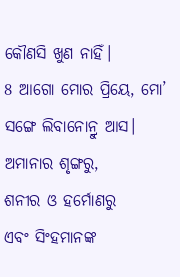କୌଣସି ଖୁଣ ନାହିଁ।
8 ଆଗୋ ମୋର ପ୍ରିୟେ, ମୋ’ ସଙ୍ଗେ ଲିବାନୋନ୍ରୁ ଆସ।
ଅମାନାର ଶୃଙ୍ଗରୁ,
ଶନୀର ଓ ହର୍ମୋଣରୁ
ଏବଂ ସିଂହମାନଙ୍କ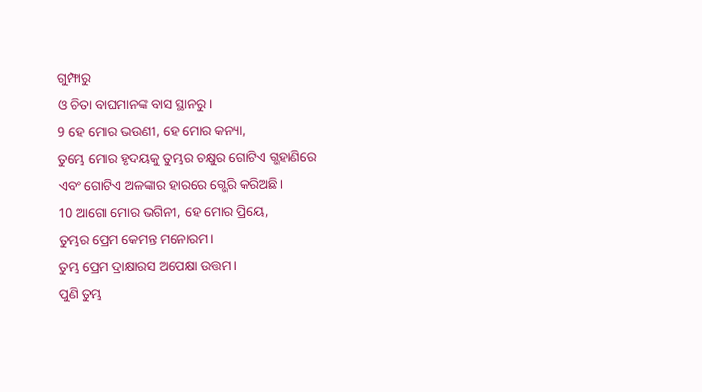ଗୁମ୍ଫାରୁ
ଓ ଚିତା ବାଘମାନଙ୍କ ବାସ ସ୍ଥାନରୁ।
9 ହେ ମୋର ଭଉଣୀ, ହେ ମୋର କନ୍ୟା,
ତୁମ୍ଭେ ମୋର ହୃଦୟକୁ ତୁମ୍ଭର ଚକ୍ଷୁର ଗୋଟିଏ ଗ୍ଭହାଣିରେ
ଏବଂ ଗୋଟିଏ ଅଳଙ୍କାର ହାରରେ ଗ୍ଭେରି କରିଅଛି।
10 ଆଗୋ ମୋର ଭଗିନୀ, ହେ ମୋର ପ୍ରିୟେ,
ତୁମ୍ଭର ପ୍ରେମ କେମନ୍ତ ମନୋରମ।
ତୁମ୍ଭ ପ୍ରେମ ଦ୍ରାକ୍ଷାରସ ଅପେକ୍ଷା ଉତ୍ତମ।
ପୁଣି ତୁମ୍ଭ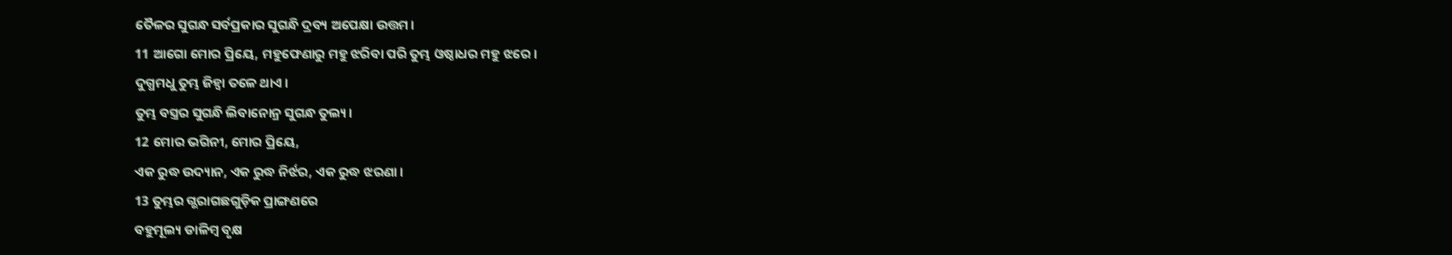ତୈଳର ସୁଗନ୍ଧ ସର୍ବପ୍ରକାର ସୁଗନ୍ଧି ଦ୍ରବ୍ୟ ଅପେକ୍ଷା ଉତ୍ତମ।
11 ଆଗୋ ମୋର ପ୍ରିୟେ, ମହୁଫେଣାରୁ ମହୁ ଝରିବା ପରି ତୁମ୍ଭ ଓଷ୍ଠାଧର ମହୁ ଝରେ।
ଦୁଗ୍ଧମଧୁ ତୁମ୍ଭ ଜିହ୍ୱା ତଳେ ଥାଏ।
ତୁମ୍ଭ ବସ୍ତ୍ରର ସୁଗନ୍ଧି ଲିବାନୋନ୍ର ସୁଗନ୍ଧ ତୁଲ୍ୟ।
12 ମୋର ଭଗିନୀ, ମୋର ପ୍ରିୟେ,
ଏକ ରୁଦ୍ଧ ଉଦ୍ୟାନ, ଏକ ରୁଦ୍ଧ ନିର୍ଝର, ଏକ ରୁଦ୍ଧ ଝରଣା।
13 ତୁମ୍ଭର ଗ୍ଭରାଗଛଗୁଡ଼ିକ ପ୍ରାଙ୍ଗଣରେ
ବହୁମୂଲ୍ୟ ଡାଳିମ୍ବ ବୃକ୍ଷ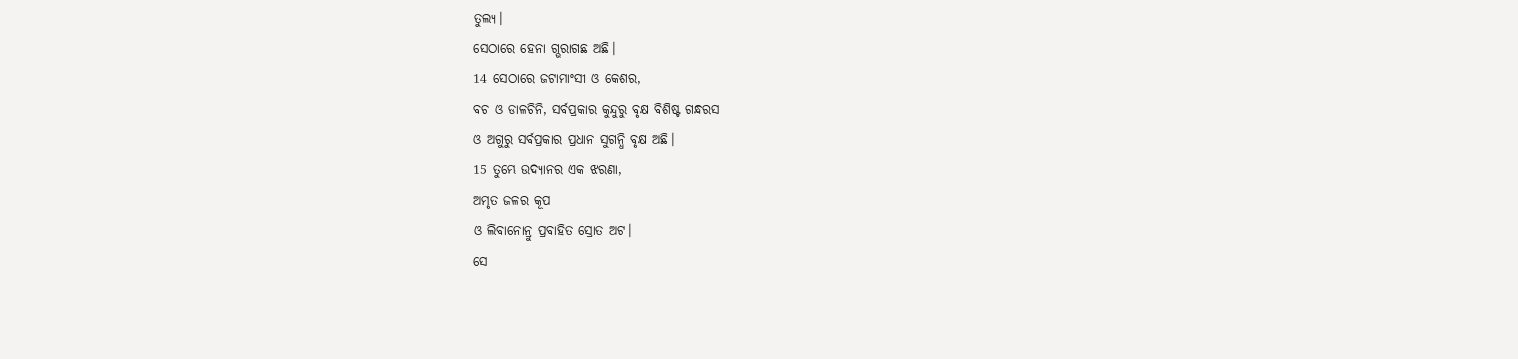ତୁଲ୍ୟ।
ସେଠାରେ ହେନା ଗ୍ଭରାଗଛ ଅଛି।
14 ସେଠାରେ ଜଟାମାଂସୀ ଓ କେଶର,
ବଚ ଓ ଡାଳଚିନି, ସର୍ବପ୍ରକାର କୁନ୍ଦୁରୁ ବୃକ୍ଷ ବିଶିଷ୍ଟ ଗନ୍ଧରସ
ଓ ଅଗୁରୁ ସର୍ବପ୍ରକାର ପ୍ରଧାନ ସୁଗନ୍ଧି ବୃକ୍ଷ ଅଛି।
15 ତୁମ୍ଭେ ଉଦ୍ୟାନର ଏକ ଝରଣା,
ଅମୃତ ଜଳର କୂପ
ଓ ଲିବାନୋନ୍ରୁ ପ୍ରବାହିତ ସ୍ରୋତ ଅଟ।
ସେ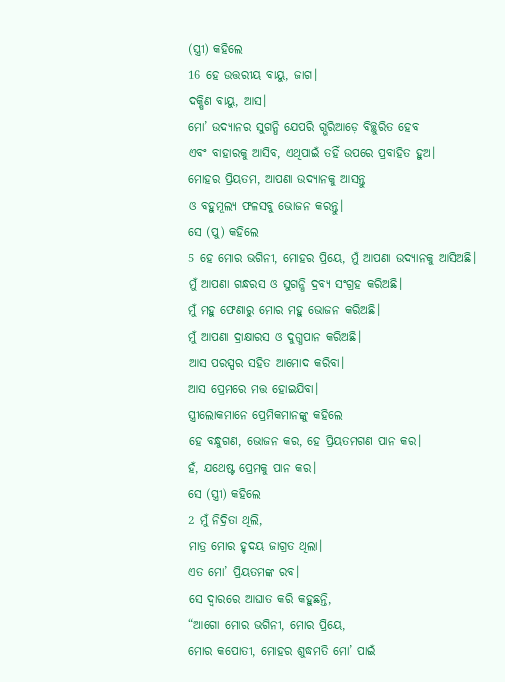(ସ୍ତ୍ରୀ) କହିଲେ
16 ହେ ଉତ୍ତରୀୟ ବାୟୁ, ଜାଗ।
ଦକ୍ଷିଣ ବାୟୁ, ଆସ।
ମୋ’ ଉଦ୍ୟାନର ସୁଗନ୍ଧି ଯେପରି ଗ୍ଭରିଆଡ଼େ ବିଚ୍ଛୁରିତ ହେବ
ଏବଂ ବାହାରକୁ ଆସିବ, ଏଥିପାଇଁ ତହିଁ ଉପରେ ପ୍ରବାହିତ ହୁଅ।
ମୋହର ପ୍ରିୟତମ, ଆପଣା ଉଦ୍ୟାନକୁ ଆସନ୍ତୁ
ଓ ବହୁମୂଲ୍ୟ ଫଳସବୁ ଭୋଜନ କରନ୍ତୁ।
ସେ (ପୁ) କହିଲେ
5 ହେ ମୋର ଭଗିନୀ, ମୋହର ପ୍ରିୟେ, ମୁଁ ଆପଣା ଉଦ୍ୟାନକୁ ଆସିଅଛି।
ମୁଁ ଆପଣା ଗନ୍ଧରସ ଓ ସୁଗନ୍ଧି ଦ୍ରବ୍ୟ ସଂଗ୍ରହ କରିଅଛି।
ମୁଁ ମହୁ ଫେଣାରୁ ମୋର ମହୁ ଭୋଜନ କରିଅଛି।
ମୁଁ ଆପଣା ଦ୍ରାକ୍ଷାରସ ଓ ଦୁଗ୍ଧପାନ କରିଅଛି।
ଆସ ପରସ୍ପର ସହିତ ଆମୋଦ କରିବା।
ଆସ ପ୍ରେମରେ ମତ୍ତ ହୋଇଯିବା।
ସ୍ତ୍ରୀଲୋକମାନେ ପ୍ରେମିକମାନଙ୍କୁ କହିଲେ
ହେ ବନ୍ଧୁଗଣ, ଭୋଜନ କର, ହେ ପ୍ରିୟତମଗଣ ପାନ କର।
ହଁ, ଯଥେଷ୍ଟ ପ୍ରେମକୁ ପାନ କର।
ସେ (ସ୍ତ୍ରୀ) କହିଲେ
2 ମୁଁ ନିଦ୍ରିତା ଥିଲି,
ମାତ୍ର ମୋର ହୃଦୟ ଜାଗ୍ରତ ଥିଲା।
ଏତ ମୋ’ ପ୍ରିୟତମଙ୍କ ରବ।
ସେ ଦ୍ୱାରରେ ଆଘାତ କରି କହୁଛନ୍ତି,
“ଆଗୋ ମୋର ଭଗିନୀ, ମୋର ପ୍ରିୟେ,
ମୋର କପୋତୀ, ମୋହର ଶୁଦ୍ଧମତି ମୋ’ ପାଇଁ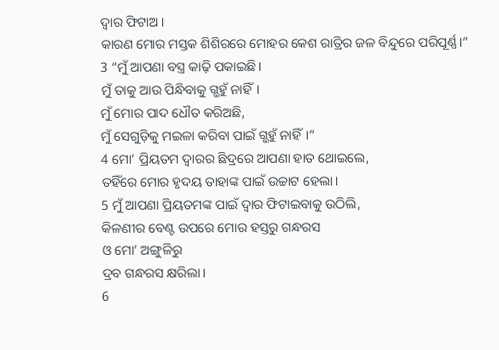ଦ୍ୱାର ଫିଟାଅ।
କାରଣ ମୋର ମସ୍ତକ ଶିଶିରରେ ମୋହର କେଶ ରାତ୍ରିର ଜଳ ବିନ୍ଦୁରେ ପରିପୂର୍ଣ୍ଣ।”
3 “ମୁଁ ଆପଣା ବସ୍ତ୍ର କାଢ଼ି ପକାଇଛି।
ମୁଁ ତାକୁ ଆଉ ପିନ୍ଧିବାକୁ ଗ୍ଭହୁଁ ନାହିଁ।
ମୁଁ ମୋର ପାଦ ଧୌତ କରିଅଛି,
ମୁଁ ସେଗୁଡ଼ିକୁ ମଇଳା କରିବା ପାଇଁ ଗ୍ଭହୁଁ ନାହିଁ।”
4 ମୋ’ ପ୍ରିୟତମ ଦ୍ୱାରର ଛିଦ୍ରରେ ଆପଣା ହାତ ଥୋଇଲେ,
ତହିଁରେ ମୋର ହୃଦୟ ତାହାଙ୍କ ପାଇଁ ଉଚ୍ଚାଟ ହେଲା।
5 ମୁଁ ଆପଣା ପ୍ରିୟତମଙ୍କ ପାଇଁ ଦ୍ୱାର ଫିଟାଇବାକୁ ଉଠିଲି,
କିଳଣୀର ବେଣ୍ଟ ଉପରେ ମୋର ହସ୍ତରୁ ଗନ୍ଧରସ
ଓ ମୋ’ ଅଙ୍ଗୁଳିରୁ
ଦ୍ରବ ଗନ୍ଧରସ କ୍ଷରିଲା।
6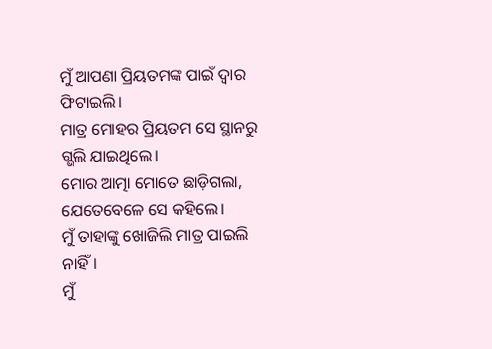ମୁଁ ଆପଣା ପ୍ରିୟତମଙ୍କ ପାଇଁ ଦ୍ୱାର ଫିଟାଇଲି।
ମାତ୍ର ମୋହର ପ୍ରିୟତମ ସେ ସ୍ଥାନରୁ ଗ୍ଭଲି ଯାଇଥିଲେ।
ମୋର ଆତ୍ମା ମୋତେ ଛାଡ଼ିଗଲା,
ଯେତେବେଳେ ସେ କହିଲେ।
ମୁଁ ତାହାଙ୍କୁ ଖୋଜିଲି ମାତ୍ର ପାଇଲି ନାହିଁ।
ମୁଁ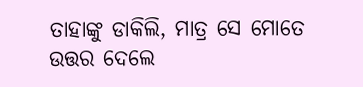ତାହାଙ୍କୁ ଡାକିଲି, ମାତ୍ର ସେ ମୋତେ ଉତ୍ତର ଦେଲେ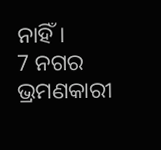ନାହିଁ।
7 ନଗର ଭ୍ରମଣକାରୀ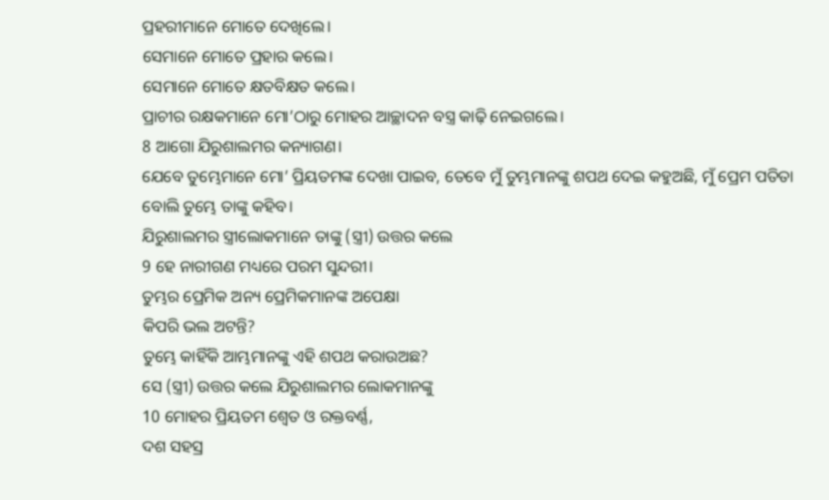ପ୍ରହରୀମାନେ ମୋତେ ଦେଖିଲେ।
ସେମାନେ ମୋତେ ପ୍ରହାର କଲେ।
ସେମାନେ ମୋତେ କ୍ଷତବିକ୍ଷତ କଲେ।
ପ୍ରାଚୀର ରକ୍ଷକମାନେ ମୋ’ଠାରୁ ମୋହର ଆଚ୍ଛାଦନ ବସ୍ତ୍ର କାଢ଼ି ନେଇଗଲେ।
8 ଆଗୋ ଯିରୁଶାଲମର କନ୍ୟାଗଣ।
ଯେବେ ତୁମ୍ଭେମାନେ ମୋ’ ପ୍ରିୟତମଙ୍କ ଦେଖା ପାଇବ, ତେବେ ମୁଁ ତୁମ୍ଭମାନଙ୍କୁ ଶପଥ ଦେଇ କହୁଅଛି, ମୁଁ ପ୍ରେମ ପତିତା ବୋଲି ତୁମ୍ଭେ ତାଙ୍କୁ କହିବ।
ଯିରୁଶାଲମର ସ୍ତ୍ରୀଲୋକମାନେ ତାଙ୍କୁ (ସ୍ତ୍ରୀ) ଉତ୍ତର କଲେ
9 ହେ ନାରୀଗଣ ମଧ୍ୟରେ ପରମ ସୁନ୍ଦରୀ।
ତୁମ୍ଭର ପ୍ରେମିକ ଅନ୍ୟ ପ୍ରେମିକମାନଙ୍କ ଅପେକ୍ଷା
କିପରି ଭଲ ଅଟନ୍ତି?
ତୁମ୍ଭେ କାହିଁକି ଆମ୍ଭମାନଙ୍କୁ ଏହି ଶପଥ କରାଉଅଛ?
ସେ (ସ୍ତ୍ରୀ) ଉତ୍ତର କଲେ ଯିରୁଶାଲମର ଲୋକମାନଙ୍କୁ
10 ମୋହର ପ୍ରିୟତମ ଶ୍ୱେତ ଓ ରକ୍ତବର୍ଣ୍ଣ,
ଦଶ ସହସ୍ର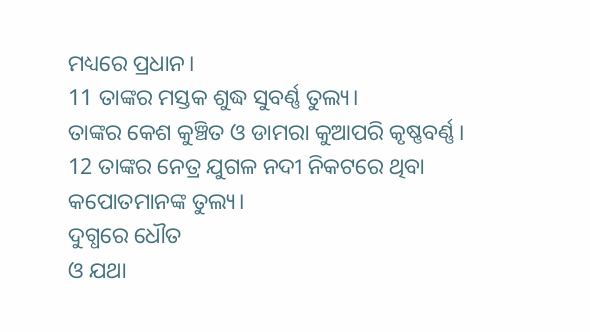ମଧ୍ୟରେ ପ୍ରଧାନ।
11 ତାଙ୍କର ମସ୍ତକ ଶୁଦ୍ଧ ସୁବର୍ଣ୍ଣ ତୁଲ୍ୟ।
ତାଙ୍କର କେଶ କୁଞ୍ଚିତ ଓ ଡାମରା କୁଆପରି କୃଷ୍ଣବର୍ଣ୍ଣ।
12 ତାଙ୍କର ନେତ୍ର ଯୁଗଳ ନଦୀ ନିକଟରେ ଥିବା କପୋତମାନଙ୍କ ତୁଲ୍ୟ।
ଦୁଗ୍ଧରେ ଧୌତ
ଓ ଯଥା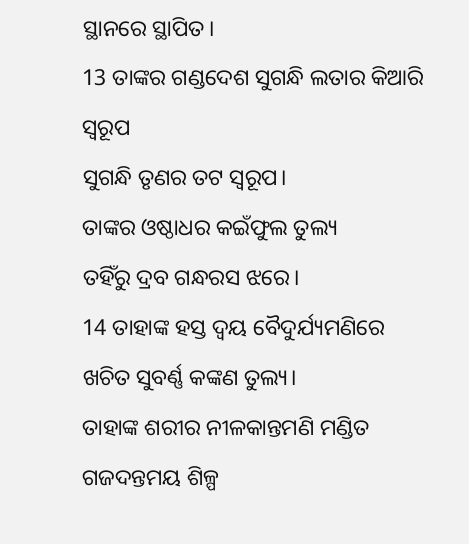ସ୍ଥାନରେ ସ୍ଥାପିତ।
13 ତାଙ୍କର ଗଣ୍ଡଦେଶ ସୁଗନ୍ଧି ଲତାର କିଆରି ସ୍ୱରୂପ
ସୁଗନ୍ଧି ତୃଣର ତଟ ସ୍ୱରୂପ।
ତାଙ୍କର ଓଷ୍ଠାଧର କଇଁଫୁଲ ତୁଲ୍ୟ
ତହିଁରୁ ଦ୍ରବ ଗନ୍ଧରସ ଝରେ।
14 ତାହାଙ୍କ ହସ୍ତ ଦ୍ୱୟ ବୈଦୁର୍ଯ୍ୟମଣିରେ
ଖଚିତ ସୁବର୍ଣ୍ଣ କଙ୍କଣ ତୁଲ୍ୟ।
ତାହାଙ୍କ ଶରୀର ନୀଳକାନ୍ତମଣି ମଣ୍ଡିତ
ଗଜଦନ୍ତମୟ ଶିଳ୍ପ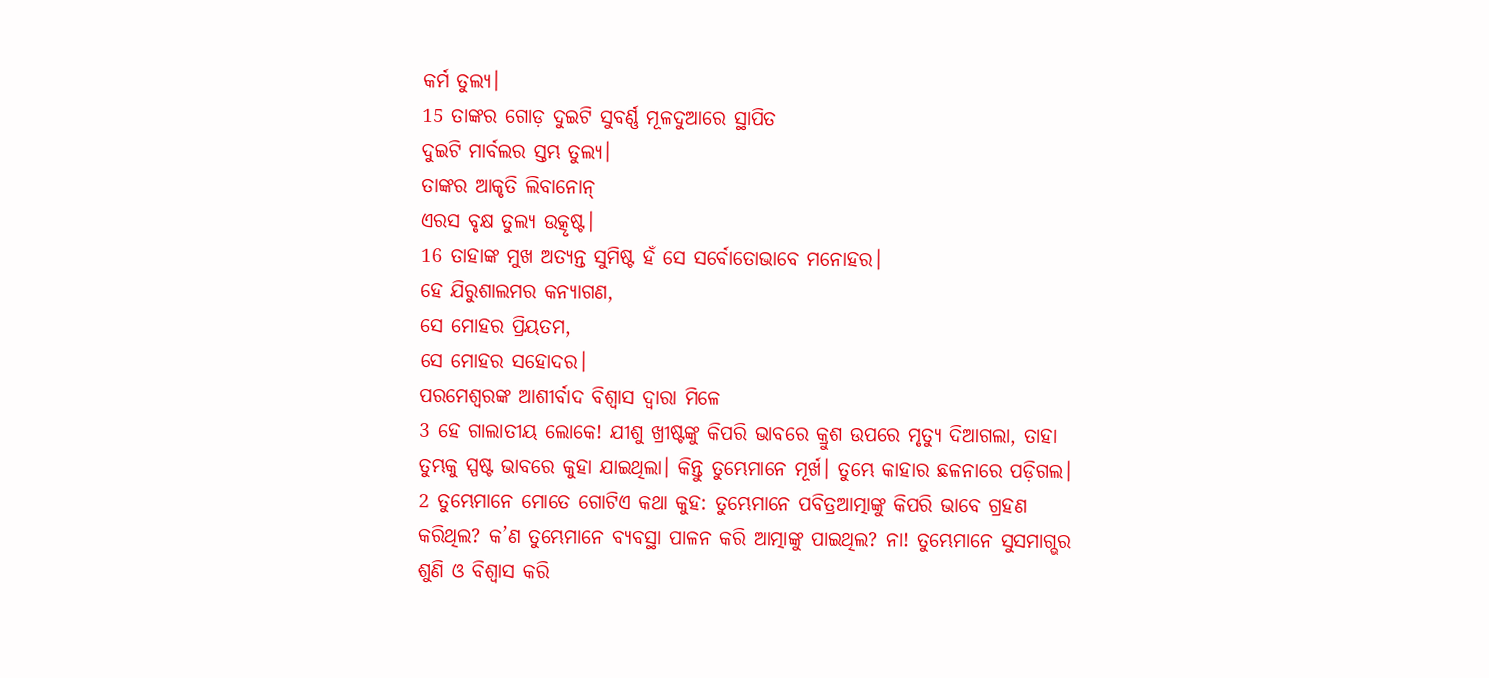କର୍ମ ତୁଲ୍ୟ।
15 ତାଙ୍କର ଗୋଡ଼ ଦୁଇଟି ସୁବର୍ଣ୍ଣ ମୂଳଦୁଆରେ ସ୍ଥାପିତ
ଦୁଇଟି ମାର୍ବଲର ସ୍ତମ୍ଭ ତୁଲ୍ୟ।
ତାଙ୍କର ଆକୃତି ଲିବାନୋନ୍
ଏରସ ବୃକ୍ଷ ତୁଲ୍ୟ ଉତ୍କୃଷ୍ଟ।
16 ତାହାଙ୍କ ମୁଖ ଅତ୍ୟନ୍ତ ସୁମିଷ୍ଟ ହଁ ସେ ସର୍ବୋତୋଭାବେ ମନୋହର।
ହେ ଯିରୁଶାଲମର କନ୍ୟାଗଣ,
ସେ ମୋହର ପ୍ରିୟତମ,
ସେ ମୋହର ସହୋଦର।
ପରମେଶ୍ୱରଙ୍କ ଆଶୀର୍ବାଦ ବିଶ୍ୱାସ ଦ୍ୱାରା ମିଳେ
3 ହେ ଗାଲାତୀୟ ଲୋକେ! ଯୀଶୁ ଖ୍ରୀଷ୍ଟଙ୍କୁ କିପରି ଭାବରେ କ୍ରୁଶ ଉପରେ ମୃତ୍ୟୁ ଦିଆଗଲା, ତାହା ତୁମ୍ଭକୁ ସ୍ପଷ୍ଟ ଭାବରେ କୁହା ଯାଇଥିଲା। କିନ୍ତୁ ତୁମ୍ଭେମାନେ ମୂର୍ଖ। ତୁମ୍ଭେ କାହାର ଛଳନାରେ ପଡ଼ିଗଲ। 2 ତୁମ୍ଭେମାନେ ମୋତେ ଗୋଟିଏ କଥା କୁହ: ତୁମ୍ଭେମାନେ ପବିତ୍ରଆତ୍ମାଙ୍କୁ କିପରି ଭାବେ ଗ୍ରହଣ କରିଥିଲ? କ’ଣ ତୁମ୍ଭେମାନେ ବ୍ୟବସ୍ଥା ପାଳନ କରି ଆତ୍ମାଙ୍କୁ ପାଇଥିଲ? ନା! ତୁମ୍ଭେମାନେ ସୁସମାଗ୍ଭର ଶୁଣି ଓ ବିଶ୍ୱାସ କରି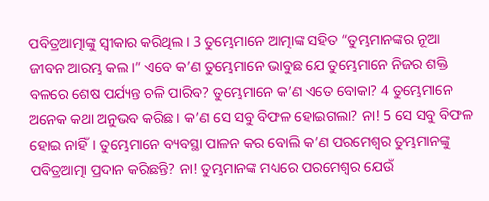ପବିତ୍ରଆତ୍ମାଙ୍କୁ ସ୍ୱୀକାର କରିଥିଲ। 3 ତୁମ୍ଭେମାନେ ଆତ୍ମାଙ୍କ ସହିତ “ତୁମ୍ଭମାନଙ୍କର ନୂଆ ଜୀବନ ଆରମ୍ଭ କଲ।” ଏବେ କ’ଣ ତୁମ୍ଭେମାନେ ଭାବୁଛ ଯେ ତୁମ୍ଭେମାନେ ନିଜର ଶକ୍ତି ବଳରେ ଶେଷ ପର୍ଯ୍ୟନ୍ତ ଚଳି ପାରିବ? ତୁମ୍ଭେମାନେ କ’ଣ ଏତେ ବୋକା? 4 ତୁମ୍ଭେମାନେ ଅନେକ କଥା ଅନୁଭବ କରିଛ। କ’ଣ ସେ ସବୁ ବିଫଳ ହୋଇଗଲା? ନା! 5 ସେ ସବୁ ବିଫଳ ହୋଇ ନାହିଁ। ତୁମ୍ଭେମାନେ ବ୍ୟବସ୍ଥା ପାଳନ କର ବୋଲି କ’ଣ ପରମେଶ୍ୱର ତୁମ୍ଭମାନଙ୍କୁ ପବିତ୍ରଆତ୍ମା ପ୍ରଦାନ କରିଛନ୍ତି? ନା! ତୁମ୍ଭମାନଙ୍କ ମଧ୍ୟରେ ପରମେଶ୍ୱର ଯେଉଁ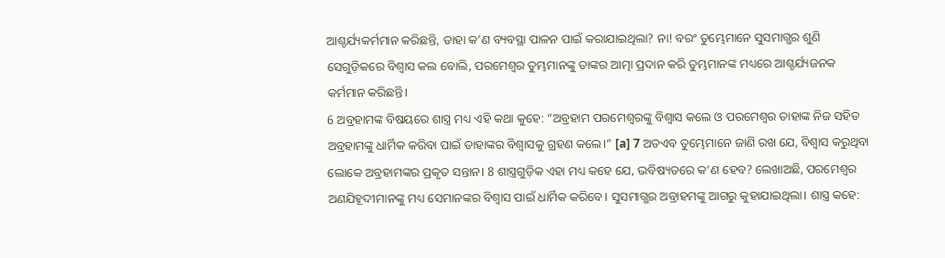ଆଶ୍ଚର୍ଯ୍ୟକର୍ମମାନ କରିଛନ୍ତି, ତାହା କ’ଣ ବ୍ୟବସ୍ଥା ପାଳନ ପାଇଁ କରାଯାଇଥିଲା? ନା! ବରଂ ତୁମ୍ଭେମାନେ ସୁସମାଗ୍ଭର ଶୁଣି ସେଗୁଡ଼ିକରେ ବିଶ୍ୱାସ କଲ ବୋଲି, ପରମେଶ୍ୱର ତୁମ୍ଭମାନଙ୍କୁ ତାଙ୍କର ଆତ୍ମା ପ୍ରଦାନ କରି ତୁମ୍ଭମାନଙ୍କ ମଧ୍ୟରେ ଆଶ୍ଚର୍ଯ୍ୟଜନକ କର୍ମମାନ କରିଛନ୍ତି।
6 ଅବ୍ରହାମଙ୍କ ବିଷୟରେ ଶାସ୍ତ୍ର ମଧ୍ୟ ଏହି କଥା କୁହେ: “ଅବ୍ରହାମ ପରମେଶ୍ୱରଙ୍କୁ ବିଶ୍ୱାସ କଲେ ଓ ପରମେଶ୍ୱର ତାହାଙ୍କ ନିଜ ସହିତ ଅବ୍ରହାମଙ୍କୁ ଧାର୍ମିକ କରିବା ପାଇଁ ତାହାଙ୍କର ବିଶ୍ୱାସକୁ ଗ୍ରହଣ କଲେ।” [a] 7 ଅତଏବ ତୁମ୍ଭେମାନେ ଜାଣି ରଖ ଯେ, ବିଶ୍ୱାସ କରୁଥିବା ଲୋକେ ଅବ୍ରହାମଙ୍କର ପ୍ରକୃତ ସନ୍ତାନ। 8 ଶାସ୍ତ୍ରଗୁଡ଼ିକ ଏହା ମଧ୍ୟ କହେ ଯେ, ଭବିଷ୍ୟତରେ କ’ଣ ହେବ? ଲେଖାଅଛି, ପରମେଶ୍ୱର ଅଣଯିହୂଦୀମାନଙ୍କୁ ମଧ୍ୟ ସେମାନଙ୍କର ବିଶ୍ୱାସ ପାଇଁ ଧାର୍ମିକ କରିବେ। ସୁସମାଗ୍ଭର ଅବ୍ରାହମଙ୍କୁ ଆଗରୁ କୁହାଯାଇଥିଲା। ଶାସ୍ତ୍ର କହେ: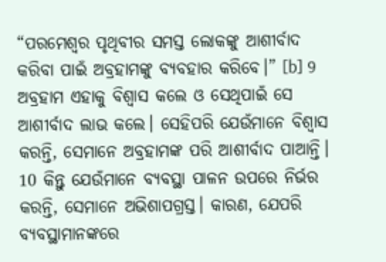“ପରମେଶ୍ୱର ପୃଥିବୀର ସମସ୍ତ ଲୋକଙ୍କୁ ଆଶୀର୍ବାଦ କରିବା ପାଇଁ ଅବ୍ରହାମଙ୍କୁ ବ୍ୟବହାର କରିବେ।” [b] 9 ଅବ୍ରହାମ ଏହାକୁ ବିଶ୍ୱାସ କଲେ ଓ ସେଥିପାଇଁ ସେ ଆଶୀର୍ବାଦ ଲାଭ କଲେ। ସେହିପରି ଯେଉଁମାନେ ବିଶ୍ୱାସ କରନ୍ତି, ସେମାନେ ଅବ୍ରହାମଙ୍କ ପରି ଆଶୀର୍ବାଦ ପାଆନ୍ତି।
10 କିନ୍ତୁ ଯେଉଁମାନେ ବ୍ୟବସ୍ଥା ପାଳନ ଉପରେ ନିର୍ଭର କରନ୍ତି, ସେମାନେ ଅଭିଶାପଗ୍ରସ୍ତ। କାରଣ, ଯେପରି ବ୍ୟବସ୍ଥାମାନଙ୍କରେ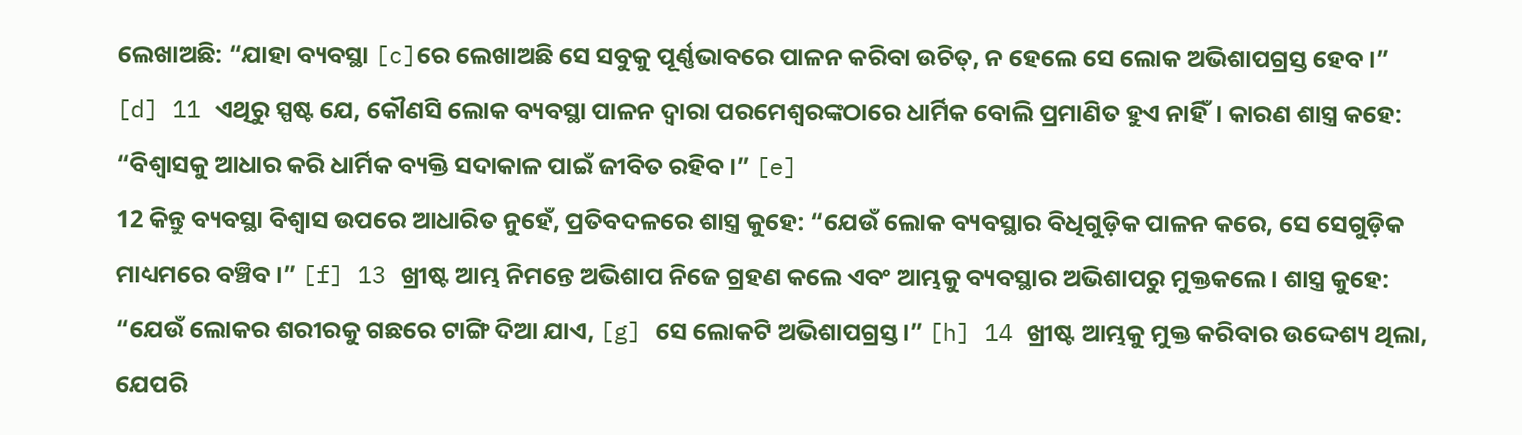ଲେଖାଅଛି: “ଯାହା ବ୍ୟବସ୍ଥା [c]ରେ ଲେଖାଅଛି ସେ ସବୁକୁ ପୂର୍ଣ୍ଣଭାବରେ ପାଳନ କରିବା ଉଚିତ୍, ନ ହେଲେ ସେ ଲୋକ ଅଭିଶାପଗ୍ରସ୍ତ ହେବ।” [d] 11 ଏଥିରୁ ସ୍ପଷ୍ଟ ଯେ, କୌଣସି ଲୋକ ବ୍ୟବସ୍ଥା ପାଳନ ଦ୍ୱାରା ପରମେଶ୍ୱରଙ୍କଠାରେ ଧାର୍ମିକ ବୋଲି ପ୍ରମାଣିତ ହୁଏ ନାହିଁ। କାରଣ ଶାସ୍ତ୍ର କହେ: “ବିଶ୍ୱାସକୁ ଆଧାର କରି ଧାର୍ମିକ ବ୍ୟକ୍ତି ସଦାକାଳ ପାଇଁ ଜୀବିତ ରହିବ।” [e]
12 କିନ୍ତୁ ବ୍ୟବସ୍ଥା ବିଶ୍ୱାସ ଉପରେ ଆଧାରିତ ନୁହେଁ, ପ୍ରତିବଦଳରେ ଶାସ୍ତ୍ର କୁହେ: “ଯେଉଁ ଲୋକ ବ୍ୟବସ୍ଥାର ବିଧିଗୁଡ଼ିକ ପାଳନ କରେ, ସେ ସେଗୁଡ଼ିକ ମାଧ୍ୟମରେ ବଞ୍ଚିବ।” [f] 13 ଖ୍ରୀଷ୍ଟ ଆମ୍ଭ ନିମନ୍ତେ ଅଭିଶାପ ନିଜେ ଗ୍ରହଣ କଲେ ଏବଂ ଆମ୍ଭକୁ ବ୍ୟବସ୍ଥାର ଅଭିଶାପରୁ ମୁକ୍ତକଲେ। ଶାସ୍ତ୍ର କୁହେ: “ଯେଉଁ ଲୋକର ଶରୀରକୁ ଗଛରେ ଟାଙ୍ଗି ଦିଆ ଯାଏ, [g] ସେ ଲୋକଟି ଅଭିଶାପଗ୍ରସ୍ତ।” [h] 14 ଖ୍ରୀଷ୍ଟ ଆମ୍ଭକୁ ମୁକ୍ତ କରିବାର ଉଦ୍ଦେଶ୍ୟ ଥିଲା, ଯେପରି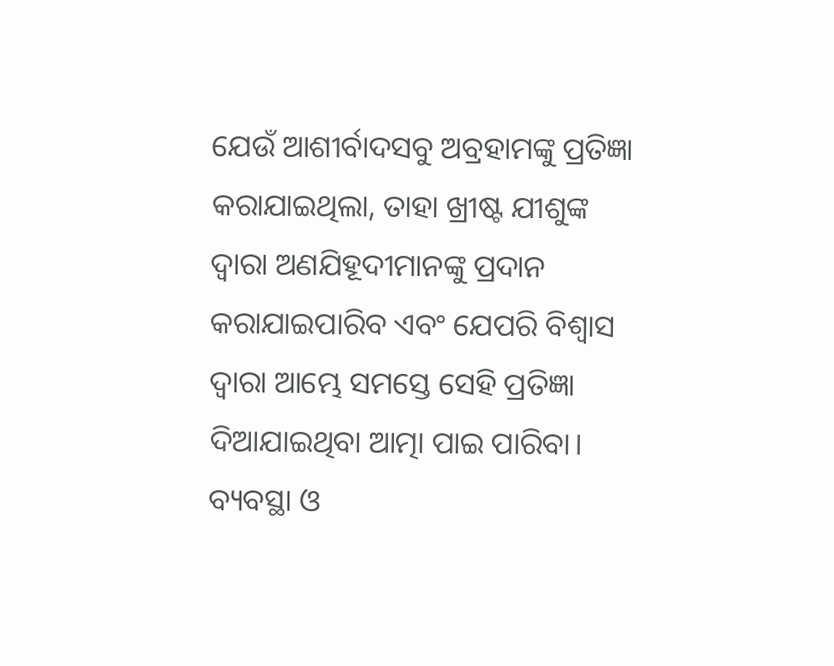ଯେଉଁ ଆଶୀର୍ବାଦସବୁ ଅବ୍ରହାମଙ୍କୁ ପ୍ରତିଜ୍ଞା କରାଯାଇଥିଲା, ତାହା ଖ୍ରୀଷ୍ଟ ଯୀଶୁଙ୍କ ଦ୍ୱାରା ଅଣଯିହୂଦୀମାନଙ୍କୁ ପ୍ରଦାନ କରାଯାଇପାରିବ ଏବଂ ଯେପରି ବିଶ୍ୱାସ ଦ୍ୱାରା ଆମ୍ଭେ ସମସ୍ତେ ସେହି ପ୍ରତିଜ୍ଞା ଦିଆଯାଇଥିବା ଆତ୍ମା ପାଇ ପାରିବା।
ବ୍ୟବସ୍ଥା ଓ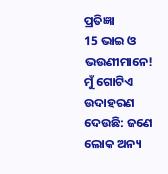ପ୍ରତିଜ୍ଞା
15 ଭାଇ ଓ ଭଉଣୀମାନେ! ମୁଁ ଗୋଟିଏ ଉଦାହରଣ ଦେଉଛି: ଜଣେ ଲୋକ ଅନ୍ୟ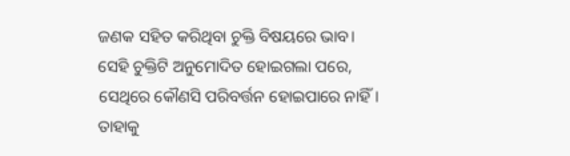ଜଣକ ସହିତ କରିଥିବା ଚୁକ୍ତି ବିଷୟରେ ଭାବ। ସେହି ଚୁକ୍ତିଟି ଅନୁମୋଦିତ ହୋଇଗଲା ପରେ, ସେଥିରେ କୌଣସି ପରିବର୍ତ୍ତନ ହୋଇପାରେ ନାହିଁ। ତାହାକୁ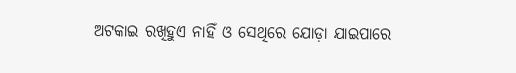ଅଟକାଇ ରଖିହୁଏ ନାହିଁ ଓ ସେଥିରେ ଯୋଡ଼ା ଯାଇପାରେ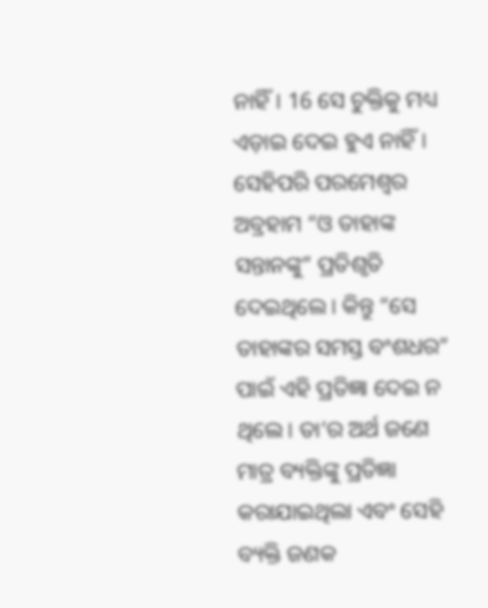ନାହିଁ। 16 ସେ ଚୁକ୍ତିକୁ ମଧ୍ୟ ଏଡ଼ାଇ ଦେଇ ହୁଏ ନାହିଁ। ସେହିପରି ପରମେଶ୍ୱର ଅବ୍ରହାମ “ଓ ତାହାଙ୍କ ସନ୍ତାନଙ୍କୁ” ପ୍ରତିଶୃତି ଦେଇଥିଲେ। କିନ୍ତୁ “ସେ ତାହାଙ୍କର ସମସ୍ତ ବଂଶଧର” ପାଇଁ ଏହି ପ୍ରତିଜ୍ଞା ଦେଇ ନ ଥିଲେ। ତା’ର ଅର୍ଥ ଜଣେ ମାତ୍ର ବ୍ୟକ୍ତିଙ୍କୁ ପ୍ରତିଜ୍ଞା କରାଯାଇଥିଲା ଏବଂ ସେହି ବ୍ୟକ୍ତି ଜଣକ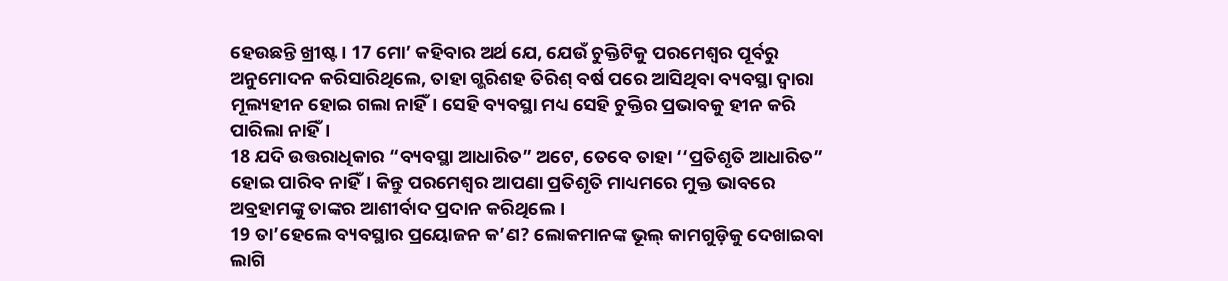ହେଉଛନ୍ତି ଖ୍ରୀଷ୍ଟ। 17 ମୋ’ କହିବାର ଅର୍ଥ ଯେ, ଯେଉଁ ଚୁକ୍ତିଟିକୁ ପରମେଶ୍ୱର ପୂର୍ବରୁ ଅନୁମୋଦନ କରିସାରିଥିଲେ, ତାହା ଗ୍ଭରିଶହ ତିରିଶ୍ ବର୍ଷ ପରେ ଆସିଥିବା ବ୍ୟବସ୍ଥା ଦ୍ୱାରା ମୂଲ୍ୟହୀନ ହୋଇ ଗଲା ନାହିଁ। ସେହି ବ୍ୟବସ୍ଥା ମଧ୍ୟ ସେହି ଚୁକ୍ତିର ପ୍ରଭାବକୁ ହୀନ କରି ପାରିଲା ନାହିଁ।
18 ଯଦି ଉତ୍ତରାଧିକାର “ବ୍ୟବସ୍ଥା ଆଧାରିତ” ଅଟେ, ତେବେ ତାହା ‘‘ପ୍ରତିଶୃତି ଆଧାରିତ” ହୋଇ ପାରିବ ନାହିଁ। କିନ୍ତୁ ପରମେଶ୍ୱର ଆପଣା ପ୍ରତିଶୃତି ମାଧ୍ୟମରେ ମୁକ୍ତ ଭାବରେ ଅବ୍ରହାମଙ୍କୁ ତାଙ୍କର ଆଶୀର୍ବାଦ ପ୍ରଦାନ କରିଥିଲେ।
19 ତା’ହେଲେ ବ୍ୟବସ୍ଥାର ପ୍ରୟୋଜନ କ’ଣ? ଲୋକମାନଙ୍କ ଭୂଲ୍ କାମଗୁଡ଼ିକୁ ଦେଖାଇବା ଲାଗି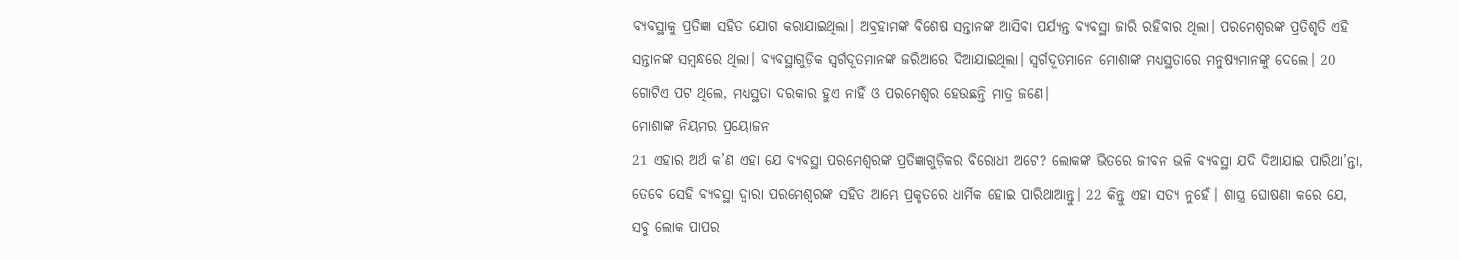ବ୍ୟବସ୍ଥାକୁ ପ୍ରତିଜ୍ଞା ସହିତ ଯୋଗ କରାଯାଇଥିଲା। ଅବ୍ରହାମଙ୍କ ବିଶେଷ ସନ୍ତାନଙ୍କ ଆସିବା ପର୍ଯ୍ୟନ୍ତ ବ୍ୟବସ୍ଥା ଜାରି ରହିବାର ଥିଲା। ପରମେଶ୍ୱରଙ୍କ ପ୍ରତିଶୃତି ଏହି ସନ୍ତାନଙ୍କ ସମ୍ବନ୍ଧରେ ଥିଲା। ବ୍ୟବସ୍ଥାଗୁଡ଼ିକ ସ୍ୱର୍ଗଦୂତମାନଙ୍କ ଜରିଆରେ ଦିଆଯାଇଥିଲା। ସ୍ୱର୍ଗଦୂତମାନେ ମୋଶାଙ୍କ ମଧ୍ୟସ୍ଥତାରେ ମନୁଷ୍ୟମାନଙ୍କୁ ଦେଲେ। 20 ଗୋଟିଏ ପଟ ଥିଲେ, ମଧ୍ୟସ୍ଥତା ଦରକାର ହୁଏ ନାହିଁ ଓ ପରମେଶ୍ୱର ହେଉଛନ୍ତି ମାତ୍ର ଜଣେ।
ମୋଶାଙ୍କ ନିୟମର ପ୍ରୟୋଜନ
21 ଏହାର ଅର୍ଥ କ’ଣ ଏହା ଯେ ବ୍ୟବସ୍ଥା ପରମେଶ୍ୱରଙ୍କ ପ୍ରତିଜ୍ଞାଗୁଡ଼ିକର ବିରୋଧୀ ଅଟେ? ଲୋକଙ୍କ ଭିତରେ ଜୀବନ ଭଳି ବ୍ୟବସ୍ଥା ଯଦି ଦିଆଯାଇ ପାରିଥା’ନ୍ତା, ତେବେ ସେହି ବ୍ୟବସ୍ଥା ଦ୍ୱାରା ପରମେଶ୍ୱରଙ୍କ ସହିତ ଆମ୍ଭେ ପ୍ରକୃତରେ ଧାର୍ମିକ ହୋଇ ପାରିଥାଆନ୍ତୁ। 22 କିନ୍ତୁ ଏହା ସତ୍ୟ ନୁହେଁ। ଶାସ୍ତ୍ର ଘୋଷଣା କରେ ଯେ, ସବୁ ଲୋକ ପାପର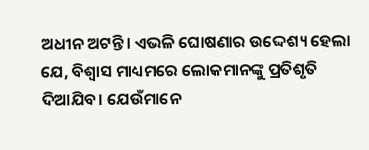ଅଧୀନ ଅଟନ୍ତି। ଏଭଳି ଘୋଷଣାର ଉଦ୍ଦେଶ୍ୟ ହେଲା ଯେ, ବିଶ୍ୱାସ ମାଧ୍ୟମରେ ଲୋକମାନଙ୍କୁ ପ୍ରତିଶୃତି ଦିଆଯିବ। ଯେଉଁମାନେ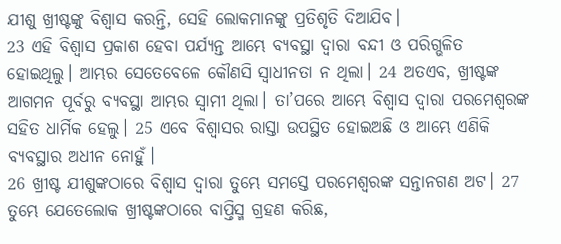ଯୀଶୁ ଖ୍ରୀଷ୍ଟଙ୍କୁ ବିଶ୍ୱାସ କରନ୍ତି, ସେହି ଲୋକମାନଙ୍କୁ ପ୍ରତିଶୃତି ଦିଆଯିବ।
23 ଏହି ବିଶ୍ୱାସ ପ୍ରକାଶ ହେବା ପର୍ଯ୍ୟନ୍ତ ଆମ୍ଭେ ବ୍ୟବସ୍ଥା ଦ୍ୱାରା ବନ୍ଦୀ ଓ ପରିଗ୍ଭଳିତ ହୋଇଥିଲୁ। ଆମ୍ଭର ସେତେବେଳେ କୌଣସି ସ୍ୱାଧୀନତା ନ ଥିଲା। 24 ଅତଏବ, ଖ୍ରୀଷ୍ଟଙ୍କ ଆଗମନ ପୂର୍ବରୁ ବ୍ୟବସ୍ଥା ଆମ୍ଭର ସ୍ୱାମୀ ଥିଲା। ତା’ପରେ ଆମ୍ଭେ ବିଶ୍ୱାସ ଦ୍ୱାରା ପରମେଶ୍ୱରଙ୍କ ସହିତ ଧାର୍ମିକ ହେଲୁ। 25 ଏବେ ବିଶ୍ୱାସର ରାସ୍ତା ଉପସ୍ଥିତ ହୋଇଅଛି ଓ ଆମ୍ଭେ ଏଣିକି ବ୍ୟବସ୍ଥାର ଅଧୀନ ନୋହୁଁ।
26 ଖ୍ରୀଷ୍ଟ ଯୀଶୁଙ୍କଠାରେ ବିଶ୍ୱାସ ଦ୍ୱାରା ତୁମ୍ଭେ ସମସ୍ତେ ପରମେଶ୍ୱରଙ୍କ ସନ୍ତାନଗଣ ଅଟ। 27 ତୁମ୍ଭେ ଯେତେଲୋକ ଖ୍ରୀଷ୍ଟଙ୍କଠାରେ ବାପ୍ତିସ୍ମ ଗ୍ରହଣ କରିଛ,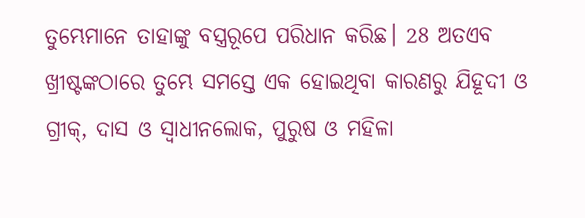ତୁମ୍ଭେମାନେ ତାହାଙ୍କୁ ବସ୍ତ୍ରରୂପେ ପରିଧାନ କରିଛ। 28 ଅତଏବ ଖ୍ରୀଷ୍ଟଙ୍କଠାରେ ତୁମ୍ଭେ ସମସ୍ତେ ଏକ ହୋଇଥିବା କାରଣରୁ ଯିହୂଦୀ ଓ ଗ୍ରୀକ୍, ଦାସ ଓ ସ୍ୱାଧୀନଲୋକ, ପୁରୁଷ ଓ ମହିଳା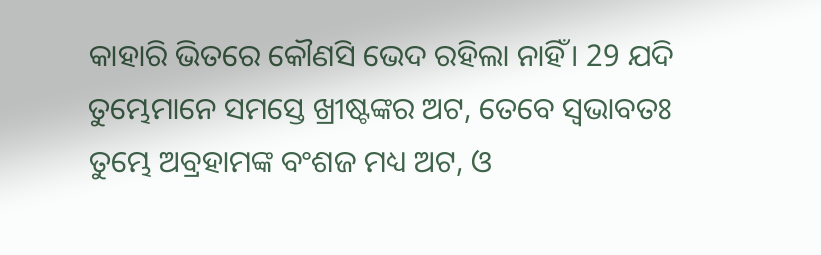କାହାରି ଭିତରେ କୌଣସି ଭେଦ ରହିଲା ନାହିଁ। 29 ଯଦି ତୁମ୍ଭେମାନେ ସମସ୍ତେ ଖ୍ରୀଷ୍ଟଙ୍କର ଅଟ, ତେବେ ସ୍ୱଭାବତଃ ତୁମ୍ଭେ ଅବ୍ରହାମଙ୍କ ବଂଶଜ ମଧ୍ୟ ଅଟ, ଓ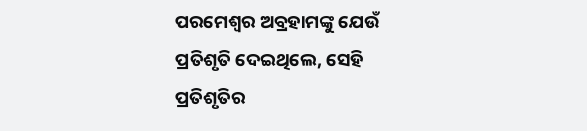ପରମେଶ୍ୱର ଅବ୍ରହାମଙ୍କୁ ଯେଉଁ ପ୍ରତିଶୃତି ଦେଇଥିଲେ, ସେହି ପ୍ରତିଶୃତିର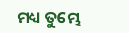ମଧ୍ୟ ତୁମ୍ଭେ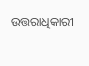ଉତ୍ତରାଧିକାରୀ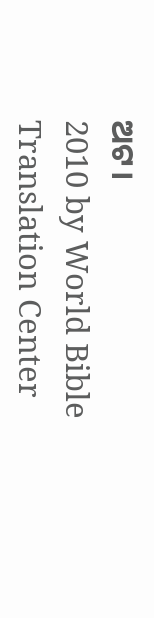ଅଟ।
2010 by World Bible Translation Center